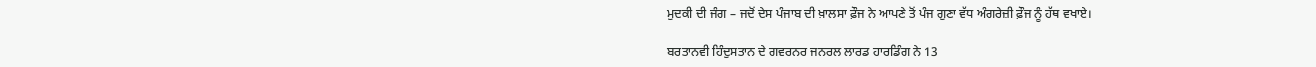ਮੁਦਕੀ ਦੀ ਜੰਗ – ਜਦੋਂ ਦੇਸ ਪੰਜਾਬ ਦੀ ਖ਼ਾਲਸਾ ਫ਼ੌਜ ਨੇ ਆਪਣੇ ਤੋਂ ਪੰਜ ਗੁਣਾ ਵੱਧ ਅੰਗਰੇਜ਼ੀ ਫ਼ੌਜ ਨੂੰ ਹੱਥ ਵਖਾਏ।

ਬਰਤਾਨਵੀ ਹਿੰਦੁਸਤਾਨ ਦੇ ਗਵਰਨਰ ਜਨਰਲ ਲਾਰਡ ਹਾਰਡਿੰਗ ਨੇ 13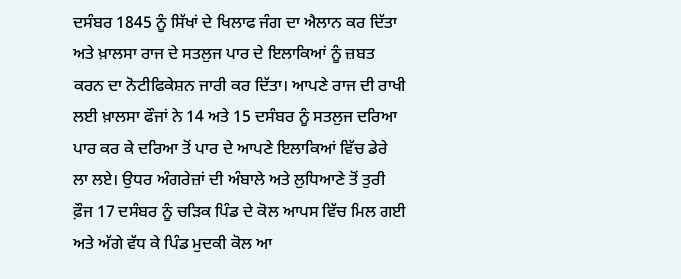ਦਸੰਬਰ 1845 ਨੂੰ ਸਿੱਖਾਂ ਦੇ ਖਿਲਾਫ ਜੰਗ ਦਾ ਐਲਾਨ ਕਰ ਦਿੱਤਾ ਅਤੇ ਖ਼ਾਲਸਾ ਰਾਜ ਦੇ ਸਤਲੁਜ ਪਾਰ ਦੇ ਇਲਾਕਿਆਂ ਨੂੰ ਜ਼ਬਤ ਕਰਨ ਦਾ ਨੋਟੀਫਿਕੇਸ਼ਨ ਜਾਰੀ ਕਰ ਦਿੱਤਾ। ਆਪਣੇ ਰਾਜ ਦੀ ਰਾਖੀ ਲਈ ਖ਼ਾਲਸਾ ਫੌਜਾਂ ਨੇ 14 ਅਤੇ 15 ਦਸੰਬਰ ਨੂੰ ਸਤਲੁਜ ਦਰਿਆ ਪਾਰ ਕਰ ਕੇ ਦਰਿਆ ਤੋਂ ਪਾਰ ਦੇ ਆਪਣੇ ਇਲਾਕਿਆਂ ਵਿੱਚ ਡੇਰੇ ਲਾ ਲਏ। ਉਧਰ ਅੰਗਰੇਜ਼ਾਂ ਦੀ ਅੰਬਾਲੇ ਅਤੇ ਲੁਧਿਆਣੇ ਤੋਂ ਤੁਰੀ ਫ਼ੌਜ 17 ਦਸੰਬਰ ਨੂੰ ਚੜਿਕ ਪਿੰਡ ਦੇ ਕੋਲ ਆਪਸ ਵਿੱਚ ਮਿਲ ਗਈ ਅਤੇ ਅੱਗੇ ਵੱਧ ਕੇ ਪਿੰਡ ਮੁਦਕੀ ਕੋਲ ਆ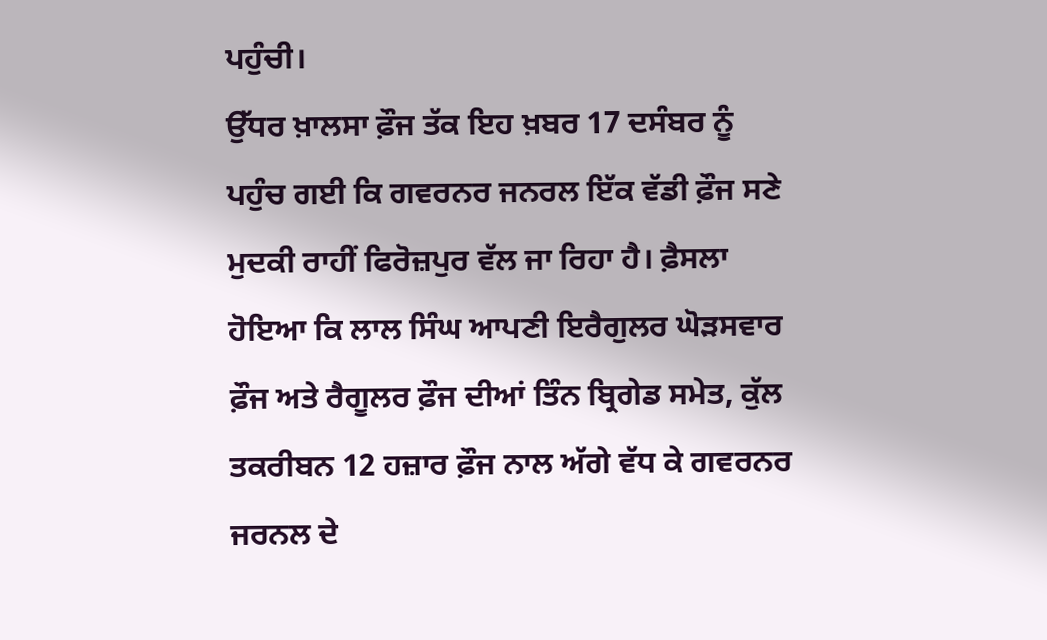ਪਹੁੰਚੀ।
ਉੱਧਰ ਖ਼ਾਲਸਾ ਫ਼ੌਜ ਤੱਕ ਇਹ ਖ਼ਬਰ 17 ਦਸੰਬਰ ਨੂੰ ਪਹੁੰਚ ਗਈ ਕਿ ਗਵਰਨਰ ਜਨਰਲ ਇੱਕ ਵੱਡੀ ਫ਼ੌਜ ਸਣੇ ਮੁਦਕੀ ਰਾਹੀਂ ਫਿਰੋਜ਼ਪੁਰ ਵੱਲ ਜਾ ਰਿਹਾ ਹੈ। ਫ਼ੈਸਲਾ ਹੋਇਆ ਕਿ ਲਾਲ ਸਿੰਘ ਆਪਣੀ ਇਰੈਗੁਲਰ ਘੋੜਸਵਾਰ ਫ਼ੌਜ ਅਤੇ ਰੈਗੂਲਰ ਫ਼ੌਜ ਦੀਆਂ ਤਿੰਨ ਬ੍ਰਿਗੇਡ ਸਮੇਤ, ਕੁੱਲ ਤਕਰੀਬਨ 12 ਹਜ਼ਾਰ ਫ਼ੌਜ ਨਾਲ ਅੱਗੇ ਵੱਧ ਕੇ ਗਵਰਨਰ ਜਰਨਲ ਦੇ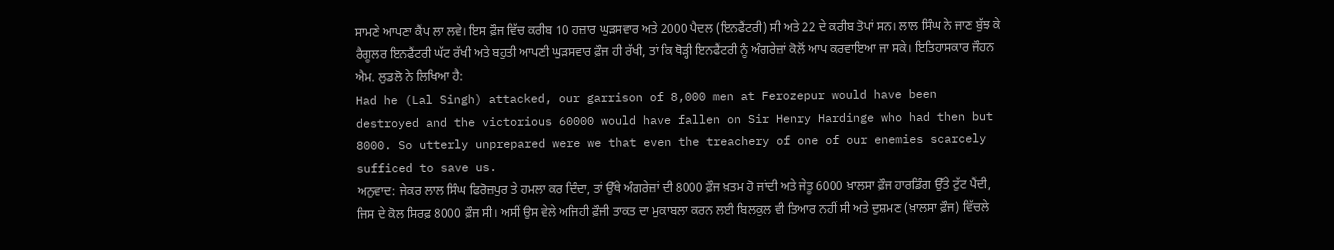ਸਾਮਣੇ ਆਪਣਾ ਕੈਂਪ ਲਾ ਲਵੇ। ਇਸ ਫ਼ੌਜ ਵਿੱਚ ਕਰੀਬ 10 ਹਜ਼ਾਰ ਘੁੜਸਵਾਰ ਅਤੇ 2000 ਪੈਦਲ (ਇਨਫੈਂਟਰੀ) ਸੀ ਅਤੇ 22 ਦੇ ਕਰੀਬ ਤੋਪਾਂ ਸਨ। ਲਾਲ ਸਿੰਘ ਨੇ ਜਾਣ ਬੁੱਝ ਕੇ ਰੈਗੂਲਰ ਇਨਫੈਂਟਰੀ ਘੱਟ ਰੱਖੀ ਅਤੇ ਬਹੁਤੀ ਆਪਣੀ ਘੁੜਸਵਾਰ ਫ਼ੌਜ ਹੀ ਰੱਖੀ, ਤਾਂ ਕਿ ਥੋੜ੍ਹੀ ਇਨਫੈਂਟਰੀ ਨੂੰ ਅੰਗਰੇਜ਼ਾਂ ਕੋਲੋਂ ਆਪ ਕਰਵਾਇਆ ਜਾ ਸਕੇ। ਇਤਿਹਾਸਕਾਰ ਜੌਹਨ ਐਮ. ਲੁਡਲੋ ਨੇ ਲਿਖਿਆ ਹੈ:
Had he (Lal Singh) attacked, our garrison of 8,000 men at Ferozepur would have been destroyed and the victorious 60000 would have fallen on Sir Henry Hardinge who had then but 8000. So utterly unprepared were we that even the treachery of one of our enemies scarcely sufficed to save us.
ਅਨੁਵਾਦ: ਜੇਕਰ ਲਾਲ ਸਿੰਘ ਫਿਰੋਜ਼ਪੁਰ ਤੇ ਹਮਲਾ ਕਰ ਦਿੰਦਾ, ਤਾਂ ਉੱਥੇ ਅੰਗਰੇਜ਼ਾਂ ਦੀ 8000 ਫ਼ੌਜ ਖ਼ਤਮ ਹੋ ਜਾਂਦੀ ਅਤੇ ਜੇਤੂ 6000 ਖ਼ਾਲਸਾ ਫ਼ੌਜ ਹਾਰਡਿੰਗ ਉੱਤੇ ਟੁੱਟ ਪੈਂਦੀ, ਜਿਸ ਦੇ ਕੋਲ ਸਿਰਫ਼ 8000 ਫ਼ੌਜ ਸੀ। ਅਸੀਂ ਉਸ ਵੇਲੇ ਅਜਿਹੀ ਫ਼ੌਜੀ ਤਾਕਤ ਦਾ ਮੁਕਾਬਲਾ ਕਰਨ ਲਈ ਬਿਲਕੁਲ ਵੀ ਤਿਆਰ ਨਹੀਂ ਸੀ ਅਤੇ ਦੁਸ਼ਮਣ (ਖ਼ਾਲਸਾ ਫ਼ੌਜ) ਵਿੱਚਲੇ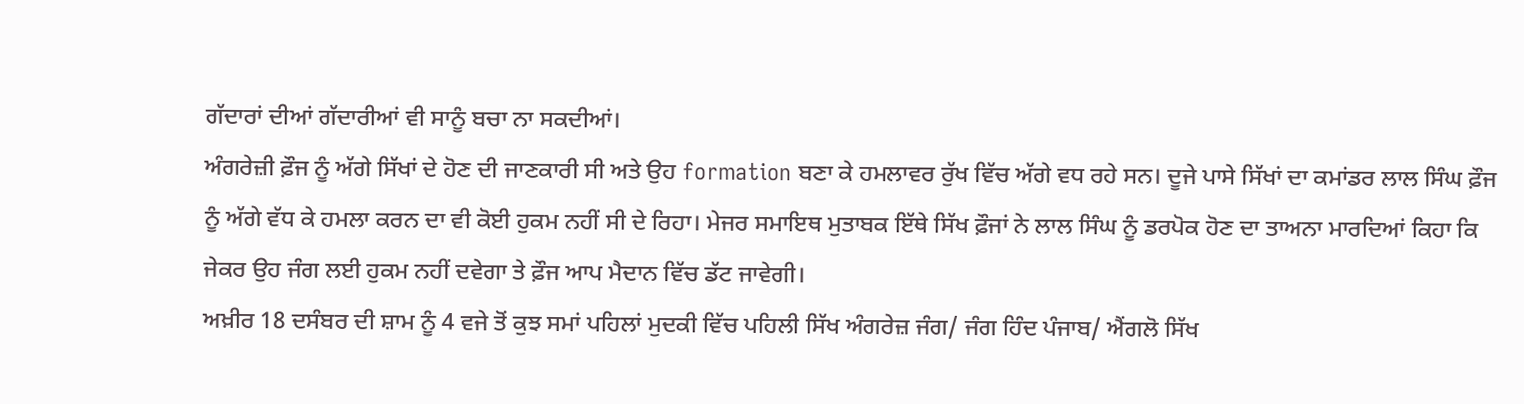ਗੱਦਾਰਾਂ ਦੀਆਂ ਗੱਦਾਰੀਆਂ ਵੀ ਸਾਨੂੰ ਬਚਾ ਨਾ ਸਕਦੀਆਂ।
ਅੰਗਰੇਜ਼ੀ ਫ਼ੌਜ ਨੂੰ ਅੱਗੇ ਸਿੱਖਾਂ ਦੇ ਹੋਣ ਦੀ ਜਾਣਕਾਰੀ ਸੀ ਅਤੇ ਉਹ formation ਬਣਾ ਕੇ ਹਮਲਾਵਰ ਰੁੱਖ ਵਿੱਚ ਅੱਗੇ ਵਧ ਰਹੇ ਸਨ। ਦੂਜੇ ਪਾਸੇ ਸਿੱਖਾਂ ਦਾ ਕਮਾਂਡਰ ਲਾਲ ਸਿੰਘ ਫ਼ੌਜ ਨੂੰ ਅੱਗੇ ਵੱਧ ਕੇ ਹਮਲਾ ਕਰਨ ਦਾ ਵੀ ਕੋਈ ਹੁਕਮ ਨਹੀਂ ਸੀ ਦੇ ਰਿਹਾ। ਮੇਜਰ ਸਮਾਇਥ ਮੁਤਾਬਕ ਇੱਥੇ ਸਿੱਖ ਫ਼ੌਜਾਂ ਨੇ ਲਾਲ ਸਿੰਘ ਨੂੰ ਡਰਪੋਕ ਹੋਣ ਦਾ ਤਾਅਨਾ ਮਾਰਦਿਆਂ ਕਿਹਾ ਕਿ ਜੇਕਰ ਉਹ ਜੰਗ ਲਈ ਹੁਕਮ ਨਹੀਂ ਦਵੇਗਾ ਤੇ ਫ਼ੌਜ ਆਪ ਮੈਦਾਨ ਵਿੱਚ ਡੱਟ ਜਾਵੇਗੀ।
ਅਖ਼ੀਰ 18 ਦਸੰਬਰ ਦੀ ਸ਼ਾਮ ਨੂੰ 4 ਵਜੇ ਤੋਂ ਕੁਝ ਸਮਾਂ ਪਹਿਲਾਂ ਮੁਦਕੀ ਵਿੱਚ ਪਹਿਲੀ ਸਿੱਖ ਅੰਗਰੇਜ਼ ਜੰਗ/ ਜੰਗ ਹਿੰਦ ਪੰਜਾਬ/ ਐਂਗਲੋ ਸਿੱਖ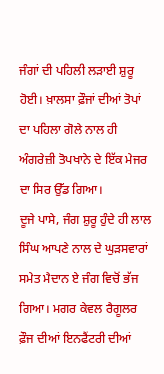ਜੰਗਾਂ ਦੀ ਪਹਿਲੀ ਲੜਾਈ ਸ਼ੁਰੂ ਹੋਈ। ਖ਼ਾਲਸਾ ਫ਼ੌਜਾਂ ਦੀਆਂ ਤੋਪਾਂ ਦਾ ਪਹਿਲਾ ਗੋਲੇ ਨਾਲ ਹੀ ਅੰਗਰੇਜ਼ੀ ਤੋਪਖਾਨੇ ਦੇ ਇੱਕ ਮੇਜਰ ਦਾ ਸਿਰ ਉੱਡ ਗਿਆ।
ਦੂਜੇ ਪਾਸੇ, ਜੰਗ ਸ਼ੁਰੂ ਹੁੰਦੇ ਹੀ ਲਾਲ ਸਿੰਘ ਆਪਣੇ ਨਾਲ ਦੇ ਘੁੜਸਵਾਰਾਂ ਸਮੇਤ ਮੈਦਾਨ ਏ ਜੰਗ ਵਿਚੋਂ ਭੱਜ ਗਿਆ। ਮਗਰ ਕੇਵਲ ਰੈਗੂਲਰ ਫ਼ੌਜ ਦੀਆਂ ਇਨਫੈਂਟਰੀ ਦੀਆਂ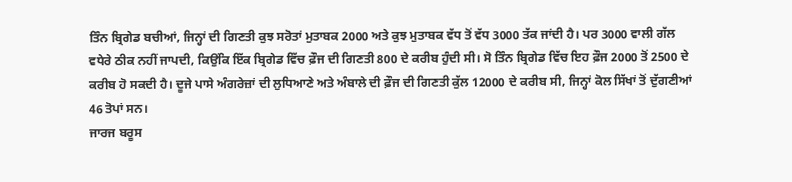ਤਿੰਨ ਬ੍ਰਿਗੇਡ ਬਚੀਆਂ, ਜਿਨ੍ਹਾਂ ਦੀ ਗਿਣਤੀ ਕੁਝ ਸਰੋਤਾਂ ਮੁਤਾਬਕ 2000 ਅਤੇ ਕੁਝ ਮੁਤਾਬਕ ਵੱਧ ਤੋਂ ਵੱਧ 3000 ਤੱਕ ਜਾਂਦੀ ਹੈ। ਪਰ 3000 ਵਾਲੀ ਗੱਲ ਵਧੇਰੇ ਠੀਕ ਨਹੀਂ ਜਾਪਦੀ, ਕਿਉਂਕਿ ਇੱਕ ਬ੍ਰਿਗੇਡ ਵਿੱਚ ਫ਼ੌਜ ਦੀ ਗਿਣਤੀ 800 ਦੇ ਕਰੀਬ ਹੁੰਦੀ ਸੀ। ਸੋ ਤਿੰਨ ਬ੍ਰਿਗੇਡ ਵਿੱਚ ਇਹ ਫ਼ੌਜ 2000 ਤੋਂ 2500 ਦੇ ਕਰੀਬ ਹੋ ਸਕਦੀ ਹੈ। ਦੂਜੇ ਪਾਸੇ ਅੰਗਰੇਜ਼ਾਂ ਦੀ ਲੁਧਿਆਣੇ ਅਤੇ ਅੰਬਾਲੇ ਦੀ ਫ਼ੌਜ ਦੀ ਗਿਣਤੀ ਕੁੱਲ 12000 ਦੇ ਕਰੀਬ ਸੀ, ਜਿਨ੍ਹਾਂ ਕੋਲ ਸਿੱਖਾਂ ਤੋਂ ਦੁੱਗਣੀਆਂ 46 ਤੋਪਾਂ ਸਨ।
ਜਾਰਜ ਬਰੂਸ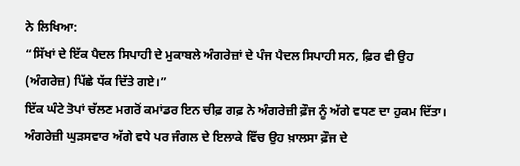ਨੇ ਲਿਖਿਆ:
“ਸਿੱਖਾਂ ਦੇ ਇੱਕ ਪੈਦਲ ਸਿਪਾਹੀ ਦੇ ਮੁਕਾਬਲੇ ਅੰਗਰੇਜ਼ਾਂ ਦੇ ਪੰਜ ਪੈਦਲ ਸਿਪਾਹੀ ਸਨ, ਫ਼ਿਰ ਵੀ ਉਹ (ਅੰਗਰੇਜ਼) ਪਿੱਛੇ ਧੱਕ ਦਿੱਤੇ ਗਏ।”
ਇੱਕ ਘੰਟੇ ਤੋਪਾਂ ਚੱਲਣ ਮਗਰੋਂ ਕਮਾਂਡਰ ਇਨ ਚੀਫ਼ ਗਫ਼ ਨੇ ਅੰਗਰੇਜ਼ੀ ਫ਼ੌਜ ਨੂੰ ਅੱਗੇ ਵਧਣ ਦਾ ਹੁਕਮ ਦਿੱਤਾ। ਅੰਗਰੇਜ਼ੀ ਘੁੜਸਵਾਰ ਅੱਗੇ ਵਧੇ ਪਰ ਜੰਗਲ ਦੇ ਇਲਾਕੇ ਵਿੱਚ ਉਹ ਖ਼ਾਲਸਾ ਫ਼ੌਜ ਦੇ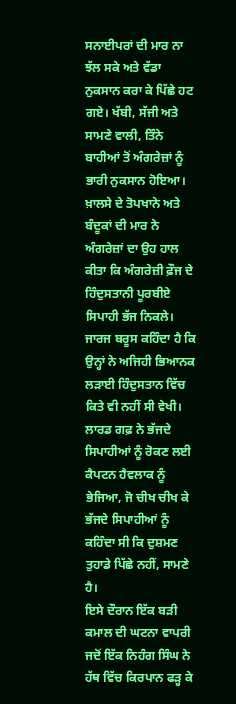ਸਨਾਈਪਰਾਂ ਦੀ ਮਾਰ ਨਾ ਝੱਲ ਸਕੇ ਅਤੇ ਵੱਡਾ ਨੁਕਸਾਨ ਕਰਾ ਕੇ ਪਿੱਛੇ ਹਟ ਗਏ। ਖੱਬੀ, ਸੱਜੀ ਅਤੇ ਸਾਮਣੇ ਵਾਲੀ, ਤਿੰਨੇ ਬਾਹੀਆਂ ਤੋਂ ਅੰਗਰੇਜ਼ਾਂ ਨੂੰ ਭਾਰੀ ਨੁਕਸਾਨ ਹੋਇਆ। ਖ਼ਾਲਸੇ ਦੇ ਤੋਪਖਾਨੇ ਅਤੇ ਬੰਦੂਕਾਂ ਦੀ ਮਾਰ ਨੇ ਅੰਗਰੇਜ਼ਾਂ ਦਾ ਉਹ ਹਾਲ ਕੀਤਾ ਕਿ ਅੰਗਰੇਜ਼ੀ ਫ਼ੌਜ ਦੇ ਹਿੰਦੁਸਤਾਨੀ ਪੂਰਬੀਏ ਸਿਪਾਹੀ ਭੱਜ ਨਿਕਲੇ। ਜਾਰਜ ਬਰੂਸ ਕਹਿੰਦਾ ਹੈ ਕਿ ਉਨ੍ਹਾਂ ਨੇ ਅਜਿਹੀ ਭਿਆਨਕ ਲੜਾਈ ਹਿੰਦੁਸਤਾਨ ਵਿੱਚ ਕਿਤੇ ਵੀ ਨਹੀਂ ਸੀ ਵੇਖੀ। ਲਾਰਡ ਗਫ਼ ਨੇ ਭੱਜਦੇ ਸਿਪਾਹੀਆਂ ਨੂੰ ਰੋਕਣ ਲਈ ਕੈਪਟਨ ਹੈਵਲਾਕ ਨੂੰ ਭੇਜਿਆ, ਜੋ ਚੀਖ ਚੀਖ ਕੇ ਭੱਜਦੇ ਸਿਪਾਹੀਆਂ ਨੂੰ ਕਹਿੰਦਾ ਸੀ ਕਿ ਦੁਸ਼ਮਣ ਤੁਹਾਡੇ ਪਿੱਛੇ ਨਹੀਂ, ਸਾਮਣੇ ਹੈ।
ਇਸੇ ਦੌਰਾਨ ਇੱਕ ਬੜੀ ਕਮਾਲ ਦੀ ਘਟਨਾ ਵਾਪਰੀ ਜਦੋਂ ਇੱਕ ਨਿਹੰਗ ਸਿੰਘ ਨੇ ਹੱਥ ਵਿੱਚ ਕਿਰਪਾਨ ਫੜ੍ਹ ਕੇ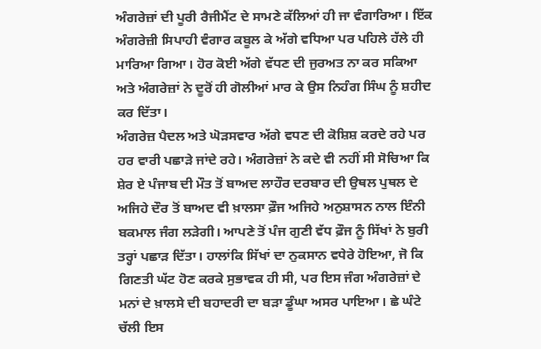ਅੰਗਰੇਜ਼ਾਂ ਦੀ ਪੂਰੀ ਰੈਜੀਮੈਂਟ ਦੇ ਸਾਮਣੇ ਕੱਲਿਆਂ ਹੀ ਜਾ ਵੰਗਾਰਿਆ। ਇੱਕ ਅੰਗਰੇਜ਼ੀ ਸਿਪਾਹੀ ਵੰਗਾਰ ਕਬੂਲ ਕੇ ਅੱਗੇ ਵਧਿਆ ਪਰ ਪਹਿਲੇ ਹੱਲੇ ਹੀ ਮਾਰਿਆ ਗਿਆ। ਹੋਰ ਕੋਈ ਅੱਗੇ ਵੱਧਣ ਦੀ ਜੁਰਅਤ ਨਾ ਕਰ ਸਕਿਆ ਅਤੇ ਅੰਗਰੇਜ਼ਾਂ ਨੇ ਦੂਰੋਂ ਹੀ ਗੋਲੀਆਂ ਮਾਰ ਕੇ ਉਸ ਨਿਹੰਗ ਸਿੰਘ ਨੂੰ ਸ਼ਹੀਦ ਕਰ ਦਿੱਤਾ।
ਅੰਗਰੇਜ਼ ਪੈਦਲ ਅਤੇ ਘੋੜਸਵਾਰ ਅੱਗੇ ਵਧਣ ਦੀ ਕੋਸ਼ਿਸ਼ ਕਰਦੇ ਰਹੇ ਪਰ ਹਰ ਵਾਰੀ ਪਛਾੜੇ ਜਾਂਦੇ ਰਹੇ। ਅੰਗਰੇਜ਼ਾਂ ਨੇ ਕਦੇ ਵੀ ਨਹੀਂ ਸੀ ਸੋਚਿਆ ਕਿ ਸ਼ੇਰ ਏ ਪੰਜਾਬ ਦੀ ਮੌਤ ਤੋਂ ਬਾਅਦ ਲਾਹੌਰ ਦਰਬਾਰ ਦੀ ਉਥਲ ਪੁਥਲ ਦੇ ਅਜਿਹੇ ਦੌਰ ਤੋਂ ਬਾਅਦ ਵੀ ਖ਼ਾਲਸਾ ਫ਼ੌਜ ਅਜਿਹੇ ਅਨੁਸ਼ਾਸਨ ਨਾਲ ਇੰਨੀ ਬਕਮਾਲ ਜੰਗ ਲੜੇਗੀ। ਆਪਣੇ ਤੋਂ ਪੰਜ ਗੁਣੀ ਵੱਧ ਫ਼ੌਜ ਨੂੰ ਸਿੱਖਾਂ ਨੇ ਬੁਰੀ ਤਰ੍ਹਾਂ ਪਛਾੜ ਦਿੱਤਾ। ਹਾਲਾਂਕਿ ਸਿੱਖਾਂ ਦਾ ਨੁਕਸਾਨ ਵਧੇਰੇ ਹੋਇਆ, ਜੋ ਕਿ ਗਿਣਤੀ ਘੱਟ ਹੋਣ ਕਰਕੇ ਸੁਭਾਵਕ ਹੀ ਸੀ, ਪਰ ਇਸ ਜੰਗ ਅੰਗਰੇਜ਼ਾਂ ਦੇ ਮਨਾਂ ਦੇ ਖ਼ਾਲਸੇ ਦੀ ਬਹਾਦਰੀ ਦਾ ਬੜਾ ਡੂੰਘਾ ਅਸਰ ਪਾਇਆ। ਛੇ ਘੰਟੇ ਚੱਲੀ ਇਸ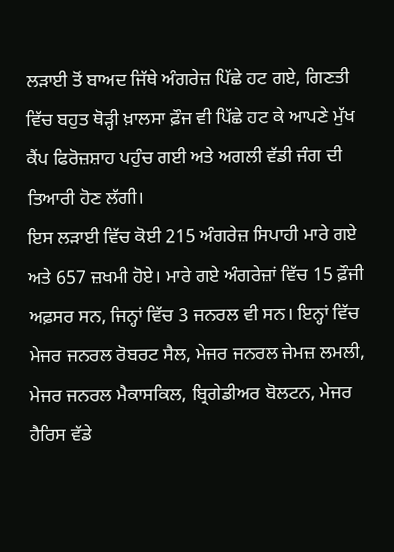ਲੜਾਈ ਤੋਂ ਬਾਅਦ ਜਿੱਥੇ ਅੰਗਰੇਜ਼ ਪਿੱਛੇ ਹਟ ਗਏ, ਗਿਣਤੀ ਵਿੱਚ ਬਹੁਤ ਥੋੜ੍ਹੀ ਖ਼ਾਲਸਾ ਫ਼ੌਜ ਵੀ ਪਿੱਛੇ ਹਟ ਕੇ ਆਪਣੇ ਮੁੱਖ ਕੈਂਪ ਫਿਰੋਜ਼ਸ਼ਾਹ ਪਹੁੰਚ ਗਈ ਅਤੇ ਅਗਲੀ ਵੱਡੀ ਜੰਗ ਦੀ ਤਿਆਰੀ ਹੋਣ ਲੱਗੀ।
ਇਸ ਲੜਾਈ ਵਿੱਚ ਕੋਈ 215 ਅੰਗਰੇਜ਼ ਸਿਪਾਹੀ ਮਾਰੇ ਗਏ ਅਤੇ 657 ਜ਼ਖਮੀ ਹੋਏ। ਮਾਰੇ ਗਏ ਅੰਗਰੇਜ਼ਾਂ ਵਿੱਚ 15 ਫ਼ੌਜੀ ਅਫ਼ਸਰ ਸਨ, ਜਿਨ੍ਹਾਂ ਵਿੱਚ 3 ਜਨਰਲ ਵੀ ਸਨ। ਇਨ੍ਹਾਂ ਵਿੱਚ ਮੇਜਰ ਜਨਰਲ ਰੋਬਰਟ ਸੈਲ, ਮੇਜਰ ਜਨਰਲ ਜੇਮਜ਼ ਲਮਲੀ, ਮੇਜਰ ਜਨਰਲ ਮੈਕਾਸਕਿਲ, ਬ੍ਰਿਗੇਡੀਅਰ ਬੋਲਟਨ, ਮੇਜਰ ਹੈਰਿਸ ਵੱਡੇ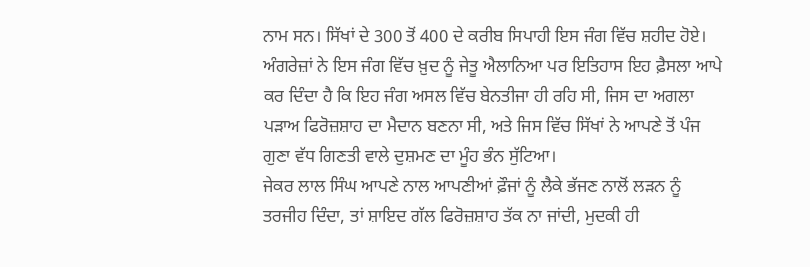ਨਾਮ ਸਨ। ਸਿੱਖਾਂ ਦੇ 300 ਤੋਂ 400 ਦੇ ਕਰੀਬ ਸਿਪਾਹੀ ਇਸ ਜੰਗ ਵਿੱਚ ਸ਼ਹੀਦ ਹੋਏ।
ਅੰਗਰੇਜ਼ਾਂ ਨੇ ਇਸ ਜੰਗ ਵਿੱਚ ਖ਼ੁਦ ਨੂੰ ਜੇਤੂ ਐਲਾਨਿਆ ਪਰ ਇਤਿਹਾਸ ਇਹ ਫ਼ੈਸਲਾ ਆਪੇ ਕਰ ਦਿੰਦਾ ਹੈ ਕਿ ਇਹ ਜੰਗ ਅਸਲ ਵਿੱਚ ਬੇਨਤੀਜਾ ਹੀ ਰਹਿ ਸੀ, ਜਿਸ ਦਾ ਅਗਲਾ ਪੜਾਅ ਫਿਰੋਜ਼ਸ਼ਾਹ ਦਾ ਮੈਦਾਨ ਬਣਨਾ ਸੀ, ਅਤੇ ਜਿਸ ਵਿੱਚ ਸਿੱਖਾਂ ਨੇ ਆਪਣੇ ਤੋਂ ਪੰਜ ਗੁਣਾ ਵੱਧ ਗਿਣਤੀ ਵਾਲੇ ਦੁਸ਼ਮਣ ਦਾ ਮੂੰਹ ਭੰਨ ਸੁੱਟਿਆ।
ਜੇਕਰ ਲਾਲ ਸਿੰਘ ਆਪਣੇ ਨਾਲ ਆਪਣੀਆਂ ਫ਼ੌਜਾਂ ਨੂੰ ਲੈਕੇ ਭੱਜਣ ਨਾਲੋਂ ਲੜਨ ਨੂੰ ਤਰਜੀਹ ਦਿੰਦਾ, ਤਾਂ ਸ਼ਾਇਦ ਗੱਲ ਫਿਰੋਜ਼ਸ਼ਾਹ ਤੱਕ ਨਾ ਜਾਂਦੀ, ਮੁਦਕੀ ਹੀ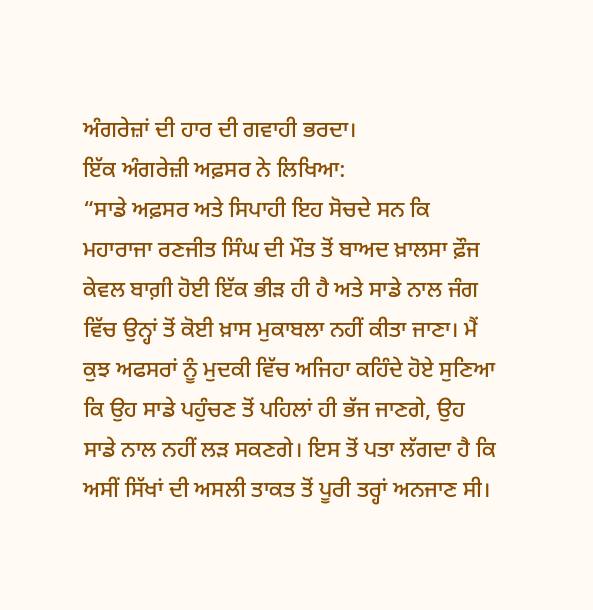ਅੰਗਰੇਜ਼ਾਂ ਦੀ ਹਾਰ ਦੀ ਗਵਾਹੀ ਭਰਦਾ।
ਇੱਕ ਅੰਗਰੇਜ਼ੀ ਅਫ਼ਸਰ ਨੇ ਲਿਖਿਆ:
“ਸਾਡੇ ਅਫ਼ਸਰ ਅਤੇ ਸਿਪਾਹੀ ਇਹ ਸੋਚਦੇ ਸਨ ਕਿ ਮਹਾਰਾਜਾ ਰਣਜੀਤ ਸਿੰਘ ਦੀ ਮੌਤ ਤੋਂ ਬਾਅਦ ਖ਼ਾਲਸਾ ਫ਼ੌਜ ਕੇਵਲ ਬਾਗ਼ੀ ਹੋਈ ਇੱਕ ਭੀੜ ਹੀ ਹੈ ਅਤੇ ਸਾਡੇ ਨਾਲ ਜੰਗ ਵਿੱਚ ਉਨ੍ਹਾਂ ਤੋਂ ਕੋਈ ਖ਼ਾਸ ਮੁਕਾਬਲਾ ਨਹੀਂ ਕੀਤਾ ਜਾਣਾ। ਮੈਂ ਕੁਝ ਅਫਸਰਾਂ ਨੂੰ ਮੁਦਕੀ ਵਿੱਚ ਅਜਿਹਾ ਕਹਿੰਦੇ ਹੋਏ ਸੁਣਿਆ ਕਿ ਉਹ ਸਾਡੇ ਪਹੁੰਚਣ ਤੋਂ ਪਹਿਲਾਂ ਹੀ ਭੱਜ ਜਾਣਗੇ, ਉਹ ਸਾਡੇ ਨਾਲ ਨਹੀਂ ਲੜ ਸਕਣਗੇ। ਇਸ ਤੋਂ ਪਤਾ ਲੱਗਦਾ ਹੈ ਕਿ ਅਸੀਂ ਸਿੱਖਾਂ ਦੀ ਅਸਲੀ ਤਾਕਤ ਤੋਂ ਪੂਰੀ ਤਰ੍ਹਾਂ ਅਨਜਾਣ ਸੀ।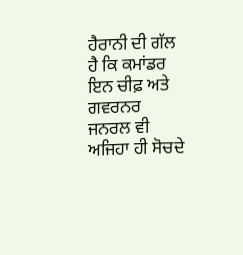ਹੈਰਾਨੀ ਦੀ ਗੱਲ ਹੈ ਕਿ ਕਮਾਂਡਰ ਇਨ ਚੀਫ਼ ਅਤੇ ਗਵਰਨਰ ਜਨਰਲ ਵੀ ਅਜਿਹਾ ਹੀ ਸੋਚਦੇ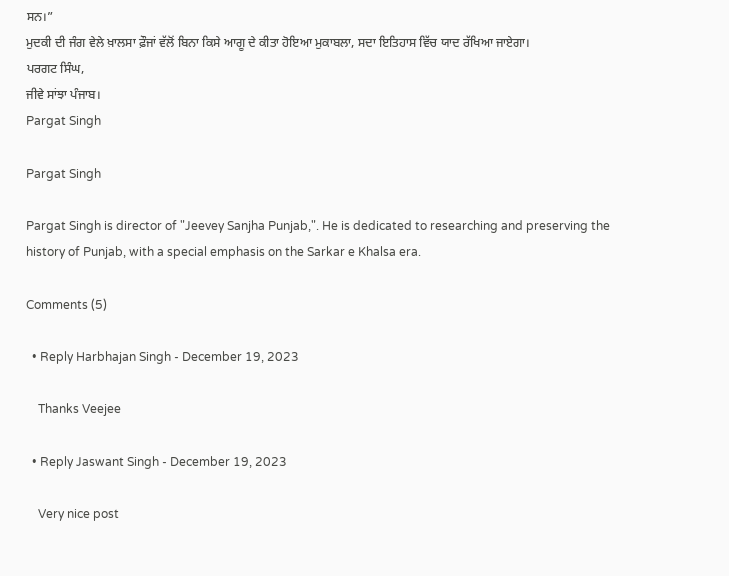ਸਨ।”
ਮੁਦਕੀ ਦੀ ਜੰਗ ਵੇਲੇ ਖ਼ਾਲਸਾ ਫ਼ੌਜਾਂ ਵੱਲੋਂ ਬਿਨਾ ਕਿਸੇ ਆਗੂ ਦੇ ਕੀਤਾ ਹੋਇਆ ਮੁਕਾਬਲਾ, ਸਦਾ ਇਤਿਹਾਸ ਵਿੱਚ ਯਾਦ ਰੱਖਿਆ ਜਾਏਗਾ।
ਪਰਗਟ ਸਿੰਘ,
ਜੀਵੇ ਸਾਂਝਾ ਪੰਜਾਬ।
Pargat Singh

Pargat Singh

Pargat Singh is director of "Jeevey Sanjha Punjab,". He is dedicated to researching and preserving the history of Punjab, with a special emphasis on the Sarkar e Khalsa era.

Comments (5)

  • Reply Harbhajan Singh - December 19, 2023

    Thanks Veejee

  • Reply Jaswant Singh - December 19, 2023

    Very nice post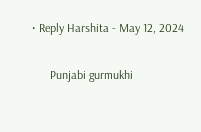• Reply Harshita - May 12, 2024

      Punjabi gurmukhi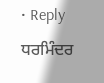• Reply ਧਰਮਿੰਦਰ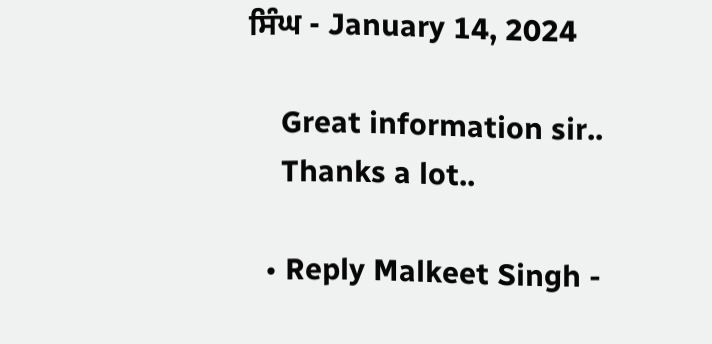ਸਿੰਘ - January 14, 2024

    Great information sir..
    Thanks a lot..

  • Reply Malkeet Singh -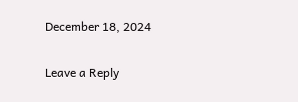December 18, 2024

Leave a Reply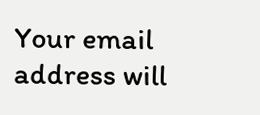Your email address will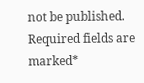not be published. Required fields are marked*